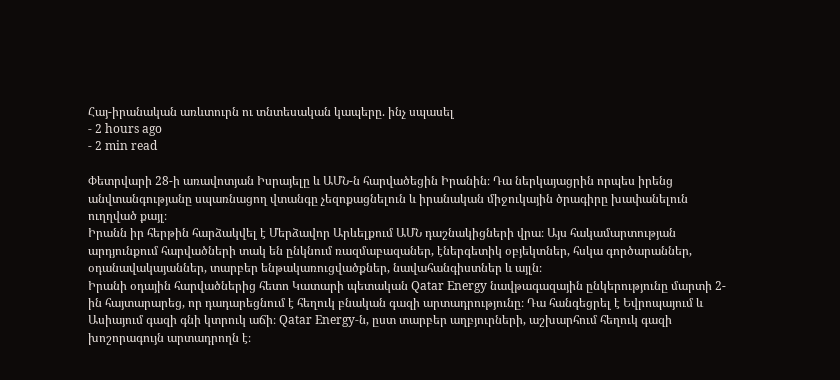Հայ-իրանական առևտուրն ու տնտեսական կապերը. ինչ սպասել
- 2 hours ago
- 2 min read

Փետրվարի 28-ի առավոտյան Իսրայելը և ԱՄՆ-ն հարվածեցին Իրանին։ Դա ներկայացրին որպես իրենց անվտանգությանը սպառնացող վտանգը չեզոքացնելուն և իրանական միջուկային ծրագիրը խափանելուն ուղղված քայլ։
Իրանն իր հերթին հարձակվել է Մերձավոր Արևելքում ԱՄՆ դաշնակիցների վրա։ Այս հակամարտության արդյունքում հարվածների տակ են ընկնում ռազմաբազաներ, էներգետիկ օբյեկտներ, հսկա գործարաններ, օդանավակայաններ, տարբեր ենթակառուցվածքներ, նավահանգիստներ և այլն։
Իրանի օդային հարվածներից հետո Կատարի պետական Qatar Energy նավթագազային ընկերությունը մարտի 2-ին հայտարարեց, որ դադարեցնում է հեղուկ բնական գազի արտադրությունը։ Դա հանգեցրել է Եվրոպայում և Ասիայում գազի գնի կտրուկ աճի։ Qatar Energy-ն, ըստ տարբեր աղբյուրների, աշխարհում հեղուկ գազի խոշորագույն արտադրողն է։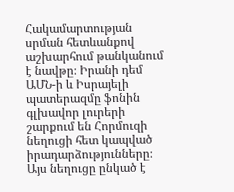Հակամարտության սրման հետևանքով աշխարհում թանկանում է նավթը։ Իրանի դեմ ԱՄՆ-ի և Իսրայելի պատերազմը ֆոնին գլխավոր լուրերի շարքում են Հորմուզի նեղուցի հետ կապված իրադարձությունները։ Այս նեղուցը ընկած է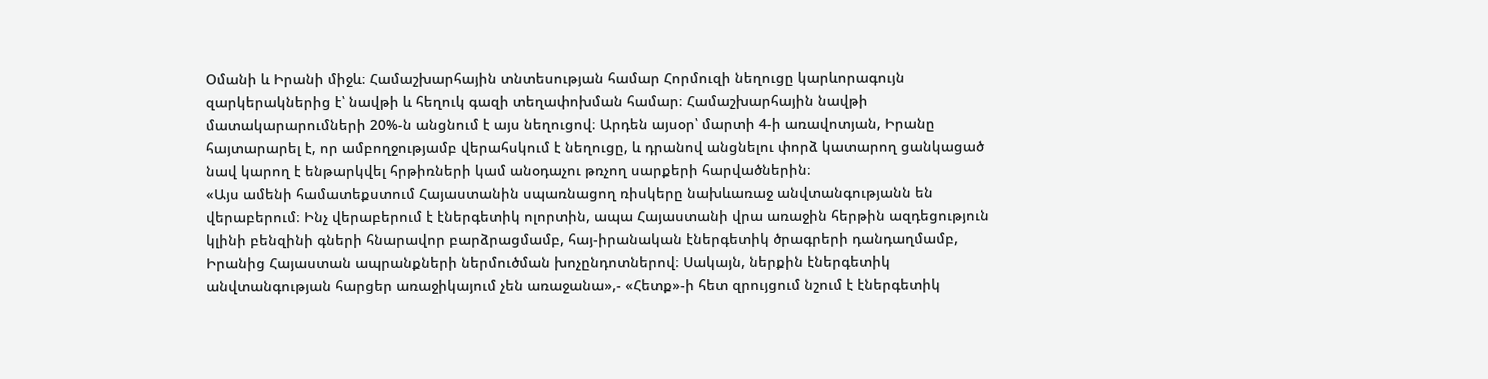Օմանի և Իրանի միջև։ Համաշխարհային տնտեսության համար Հորմուզի նեղուցը կարևորագույն զարկերակներից է՝ նավթի և հեղուկ գազի տեղափոխման համար։ Համաշխարհային նավթի մատակարարումների 20%-ն անցնում է այս նեղուցով։ Արդեն այսօր՝ մարտի 4-ի առավոտյան, Իրանը հայտարարել է, որ ամբողջությամբ վերահսկում է նեղուցը, և դրանով անցնելու փորձ կատարող ցանկացած նավ կարող է ենթարկվել հրթիռների կամ անօդաչու թռչող սարքերի հարվածներին։
«Այս ամենի համատեքստում Հայաստանին սպառնացող ռիսկերը նախևառաջ անվտանգությանն են վերաբերում։ Ինչ վերաբերում է էներգետիկ ոլորտին, ապա Հայաստանի վրա առաջին հերթին ազդեցություն կլինի բենզինի գների հնարավոր բարձրացմամբ, հայ-իրանական էներգետիկ ծրագրերի դանդաղմամբ, Իրանից Հայաստան ապրանքների ներմուծման խոչընդոտներով։ Սակայն, ներքին էներգետիկ անվտանգության հարցեր առաջիկայում չեն առաջանա»,- «Հետք»-ի հետ զրույցում նշում է էներգետիկ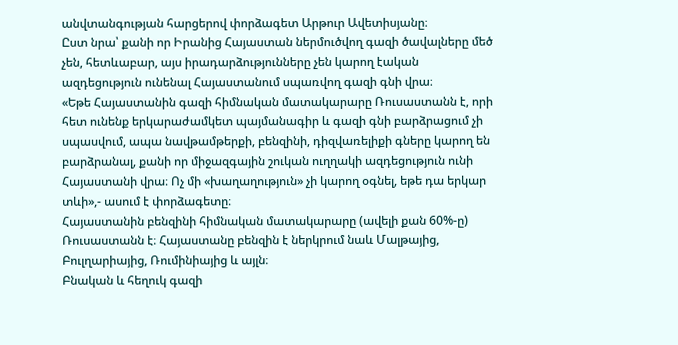անվտանգության հարցերով փորձագետ Արթուր Ավետիսյանը։
Ըստ նրա՝ քանի որ Իրանից Հայաստան ներմուծվող գազի ծավալները մեծ չեն, հետևաբար, այս իրադարձությունները չեն կարող էական ազդեցություն ունենալ Հայաստանում սպառվող գազի գնի վրա։
«Եթե Հայաստանին գազի հիմնական մատակարարը Ռուսաստանն է, որի հետ ունենք երկարաժամկետ պայմանագիր և գազի գնի բարձրացում չի սպասվում, ապա նավթամթերքի, բենզինի, դիզվառելիքի գները կարող են բարձրանալ, քանի որ միջազգային շուկան ուղղակի ազդեցություն ունի Հայաստանի վրա։ Ոչ մի «խաղաղություն» չի կարող օգնել, եթե դա երկար տևի»,- ասում է փորձագետը։
Հայաստանին բենզինի հիմնական մատակարարը (ավելի քան 60%-ը) Ռուսաստանն է։ Հայաստանը բենզին է ներկրում նաև Մալթայից, Բուլղարիայից, Ռումինիայից և այլն։
Բնական և հեղուկ գազի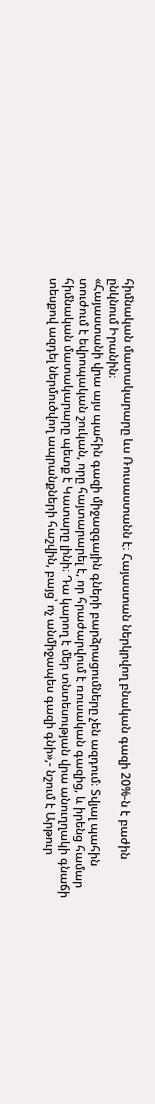հիմնական մատակարարը ևս Ռուսաստանն է։ Հայաստան ներկրվող բնական գազի 20%-ն է բաժին ընկնում Իրանին։
«Հայաստանի վրա այս պահին գազի միջազգային գների բարձրացումները չեն ազդում։ Տվյալ պահին տուժում է եվրոպական շուկան, որը հայտարարել է, որ հրաժարվում է ռուսական գազից, և իրենց համար հիմնական մատակարարը պետք է Կատարը լինի։ Դա կարող է մեր տնտեսության վրա անուղղակի գնաճի տեսքով ազդել ներմուծվող ապրանքների հաշվին, բայց՝ ոչ անմիջապես գազի գնի»,- նշում է Արթուր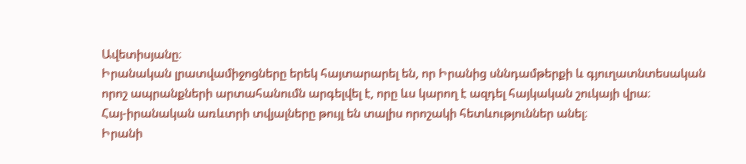Ավետիսյանը։
Իրանական լրատվամիջոցները երեկ հայտարարել են, որ Իրանից սննդամթերքի և գյուղատնտեսական որոշ ապրանքների արտահանումն արգելվել է, որը ևս կարող է ազդել հայկական շուկայի վրա։
Հայ-իրանական առևտրի տվյալները թույլ են տալիս որոշակի հետևություններ անել։
Իրանի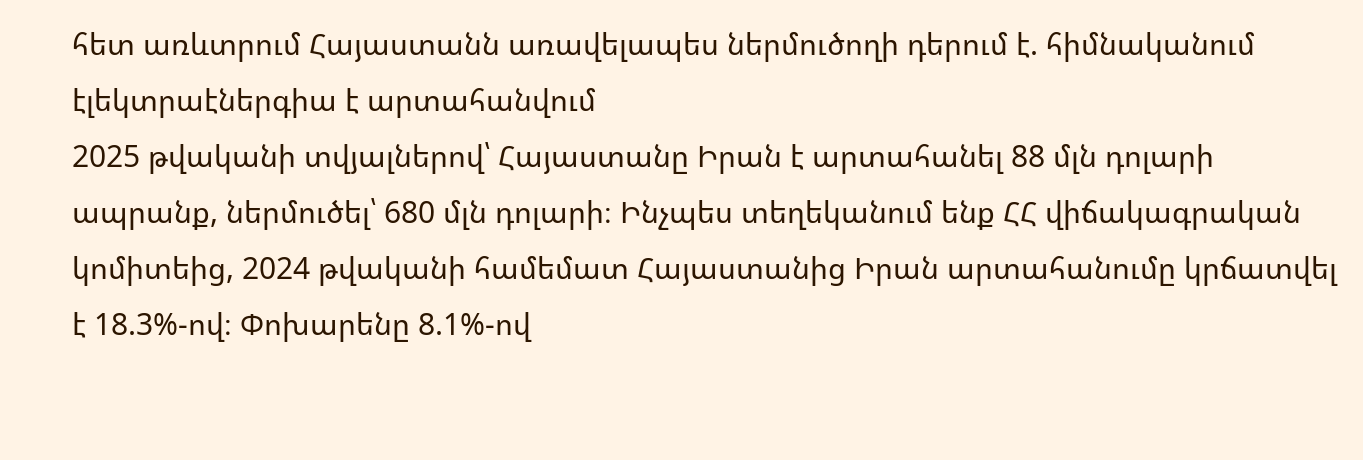հետ առևտրում Հայաստանն առավելապես ներմուծողի դերում է. հիմնականում էլեկտրաէներգիա է արտահանվում
2025 թվականի տվյալներով՝ Հայաստանը Իրան է արտահանել 88 մլն դոլարի ապրանք, ներմուծել՝ 680 մլն դոլարի։ Ինչպես տեղեկանում ենք ՀՀ վիճակագրական կոմիտեից, 2024 թվականի համեմատ Հայաստանից Իրան արտահանումը կրճատվել է 18.3%-ով։ Փոխարենը 8.1%-ով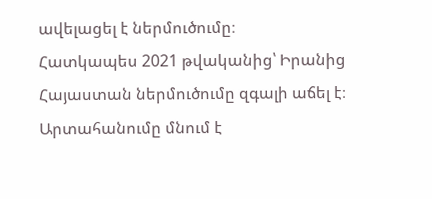ավելացել է ներմուծումը։
Հատկապես 2021 թվականից՝ Իրանից Հայաստան ներմուծումը զգալի աճել է։ Արտահանումը մնում է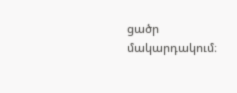ցածր մակարդակում։